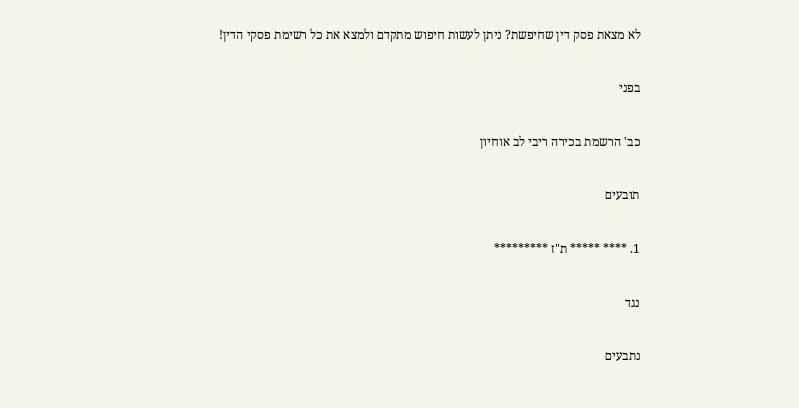לא מצאת פסק דין שחיפשת? ניתן לעשות חיפוש מתקדם ולמצא את כל רשימת פסקי הדין!

בפני

כב' הרשמת בכירה ריבי לב אוחיון

תובעים

1. **** ***** ת"ז *********

נגד

נתבעים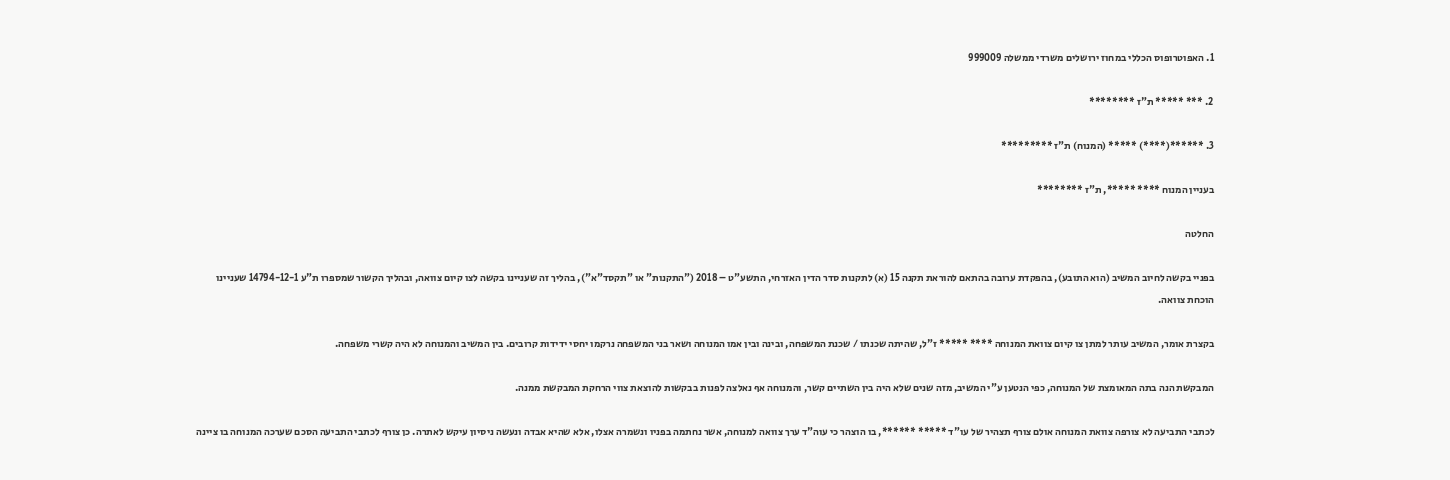1. האפוטרופוס הכללי במחוז ירושלים משרדי ממשלה 999009

2. *** ***** ת"ז ********

3. ******(****) ***** (המנוח) ת"ז *********

בעניין המנוח **** *****, ת"ז ********

החלטה

בפניי בקשה לחיוב המשיב (הוא התובע), בהפקדת ערובה בהתאם להוראת תקנה 15 (א) לתקנות סדר הדין האזרחי, התשע"ט – 2018 ("התקנות" או "תקסד"א"), בהליך זה שעניינו בקשה לצו קיום צוואה, ובהליך הקשור שמספרו ת"ע 14794-12-1 שעניינו הוכחת צוואה.

בקצרת אומר, המשיב עותר למתן צו קיום צוואת המנוחה **** ***** ז"ל, שהיתה שכנתו / שכנת המשפחה, ובינה ובין אמו המנוחה ושאר בני המשפחה נרקמו יחסי ידידות קרובים. בין המשיב והמנוחה לא היה קשרי משפחה.

המבקשת הנה בתה המאומצת של המנוחה, כפי הנטען ע"י המשיב, מזה שנים שלא היה בין השתיים קשר, והמנוחה אף נאלצה לפנות בבקשות להוצאת צווי הרחקת המבקשת ממנה.

לכתבי התביעה לא צורפה צוואת המנוחה אולם צורף תצהיר של עו"ד ***** ******, בו הוצהר כי עוה"ד ערך צוואה למנוחה, אשר נחתמה בפניו ונשמרה אצלו, אלא שהיא אבדה ונעשה ניסיון עיקש לאתרה. כן צורף לכתבי התביעה הסכם שערכה המנוחה בו ציינה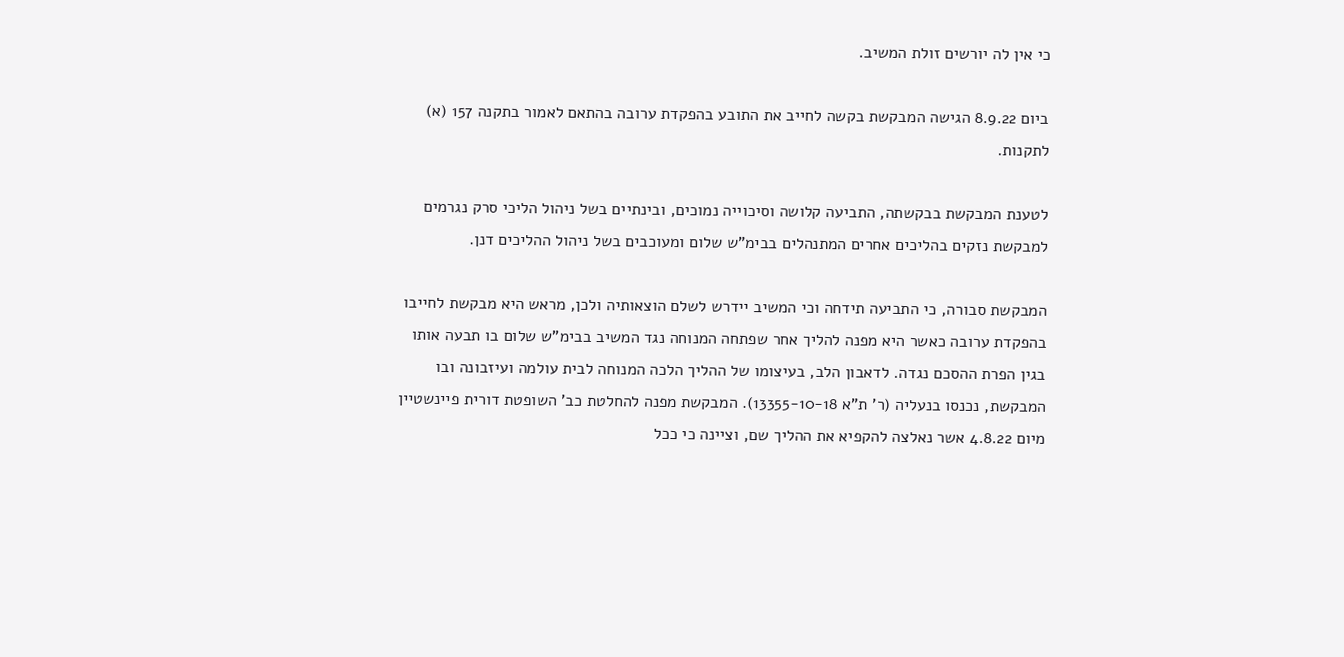כי אין לה יורשים זולת המשיב.

ביום 8.9.22 הגישה המבקשת בקשה לחייב את התובע בהפקדת ערובה בהתאם לאמור בתקנה 157 (א) לתקנות.

לטענת המבקשת בבקשתה, התביעה קלושה וסיכוייה נמוכים, ובינתיים בשל ניהול הליכי סרק נגרמים למבקשת נזקים בהליכים אחרים המתנהלים בבימ"ש שלום ומעוכבים בשל ניהול ההליכים דנן.

המבקשת סבורה, כי התביעה תידחה וכי המשיב יידרש לשלם הוצאותיה ולכן, מראש היא מבקשת לחייבו בהפקדת ערובה כאשר היא מפנה להליך אחר שפתחה המנוחה נגד המשיב בבימ"ש שלום בו תבעה אותו בגין הפרת ההסכם נגדה. לדאבון הלב, בעיצומו של ההליך הלכה המנוחה לבית עולמה ועיזבונה ובו המבקשת, נכנסו בנעליה (ר' ת"א 13355-10-18). המבקשת מפנה להחלטת כב' השופטת דורית פיינשטיין מיום 4.8.22 אשר נאלצה להקפיא את ההליך שם, וציינה כי ככל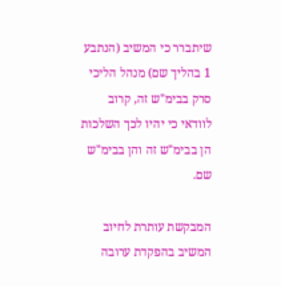שיתברר כי המשיב (הנתבע 1 בהליך שם) מנהל הליכי סרק בבימ"ש זה, קרוב לוודאי כי יהיו לכך השלכות הן בבימ"ש זה והן בבימ"ש שם.

המבקשת עותרת לחיוב המשיב בהפקדת ערובה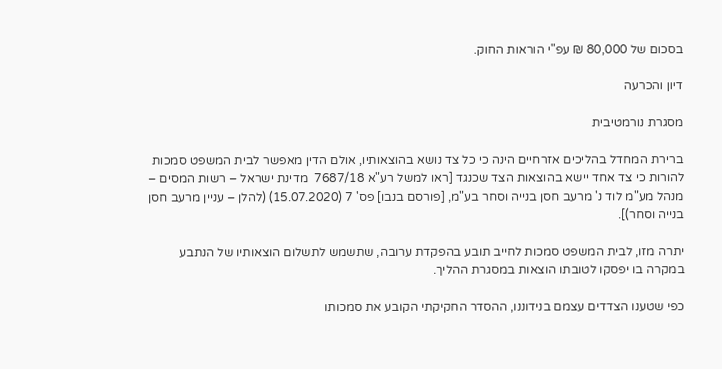בסכום של 80,000 ₪ עפ"י הוראות החוק.

דיון והכרעה

מסגרת נורמטיבית

ברירת המחדל בהליכים אזרחיים הינה כי כל צד נושא בהוצאותיו, אולם הדין מאפשר לבית המשפט סמכות להורות כי צד אחד יישא בהוצאות הצד שכנגד [ראו למשל רע"א 7687/18  מדינת ישראל – רשות המסים – מנהל מע"מ לוד נ' מרעב חסן בנייה וסחר בע"מ, [פורסם בנבו] פס' 7 (15.07.2020) (להלן – עניין מרעב חסן בנייה וסחר)].

יתרה מזו, לבית המשפט סמכות לחייב תובע בהפקדת ערובה, שתשמש לתשלום הוצאותיו של הנתבע במקרה בו יפסקו לטובתו הוצאות במסגרת ההליך.

כפי שטענו הצדדים עצמם בנידוננו, ההסדר החקיקתי הקובע את סמכותו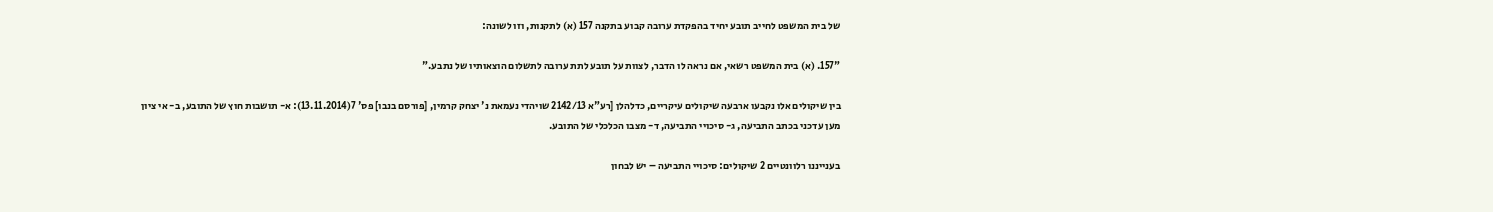של בית המשפט לחייב תובע יחיד בהפקדת ערובה קבוע בתקנה 157 (א) לתקנות, וזו לשונה:

"157. (א) בית המשפט רשאי, אם נראה לו הדבר, לצוות על תובע לתת ערובה לתשלום הוצאותיו של נתבע."

בין שיקולים אלו נקבעו ארבעה שיקולים עיקריים, כדלהלן [רע"א 2142/13 שויהדי נעמאת נ' יצחק קרמין, [פורסם בנבו] פס' 7(13.11.2014): א- תושבות חוץ של התובע, ב- אי ציון מען עדכני בכתב התביעה, ג- סיכויי התביעה, ד- מצבו הכלכלי של התובע.

בענייננו רלוונטיים 2 שיקולים: סיכויי התביעה – יש לבחון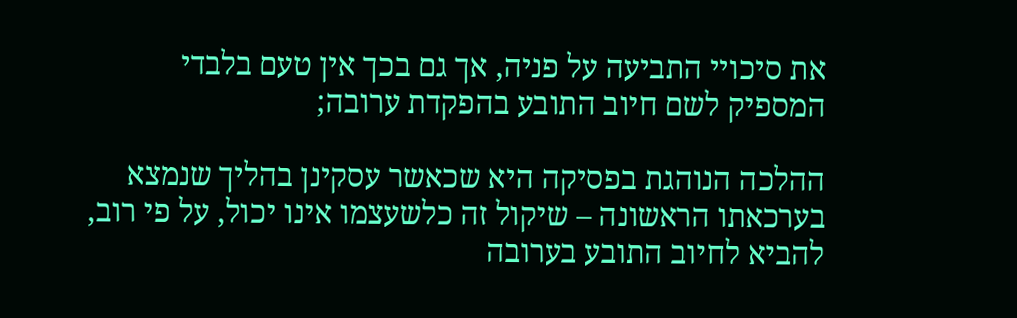את סיכויי התביעה על פניה, אך גם בכך אין טעם בלבדי המספיק לשם חיוב התובע בהפקדת ערובה;

ההלכה הנוהגת בפסיקה היא שכאשר עסקינן בהליך שנמצא בערכאתו הראשונה – שיקול זה כלשעצמו אינו יכול, על פי רוב, להביא לחיוב התובע בערובה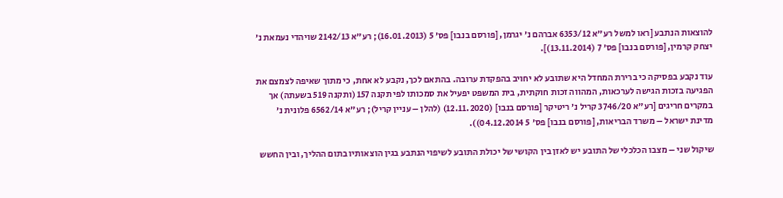להוצאות הנתבע [ראו למשל רע"א 6353/12 אברהם נ' יגרמן, [פורסם בנבו] פס' 5 (16.01.2013); רע"א 2142/13 שויהדי נעמאת נ' יצחק קרמין, [פורסם בנבו] פס' 7 (13.11.2014)].

עוד נקבע בפסיקה כי ברירת המחדל היא שתובע לא יחויב בהפקדת ערובה. בהתאם לכך, נקבע לא אחת, כי מתוך שאיפה לצמצם את הפגיעה בזכות הגישה לערכאות, המהווה זכות חוקתית, בית המשפט יפעיל את סמכותו לפי תקנה 157 (ותקנה 519 בשעתה) אך במקרים חריגים [רע"א 3746/20 קריל נ' ריטיקר [פורסם בנבו] (12.11.2020) (להלן – עניין קריל); רע"א 6562/14 פלונית נ' מדינת ישראל – משרד הבריאות, [פורסם בנבו] פס' 5 04.12.2014)).

שיקול שני – מצבו הכלכלי של התובע יש לאזן בין הקושי של יכולת התובע לשיפוי הנתבע בגין הוצאותיו בתום ההליך, ובין החשש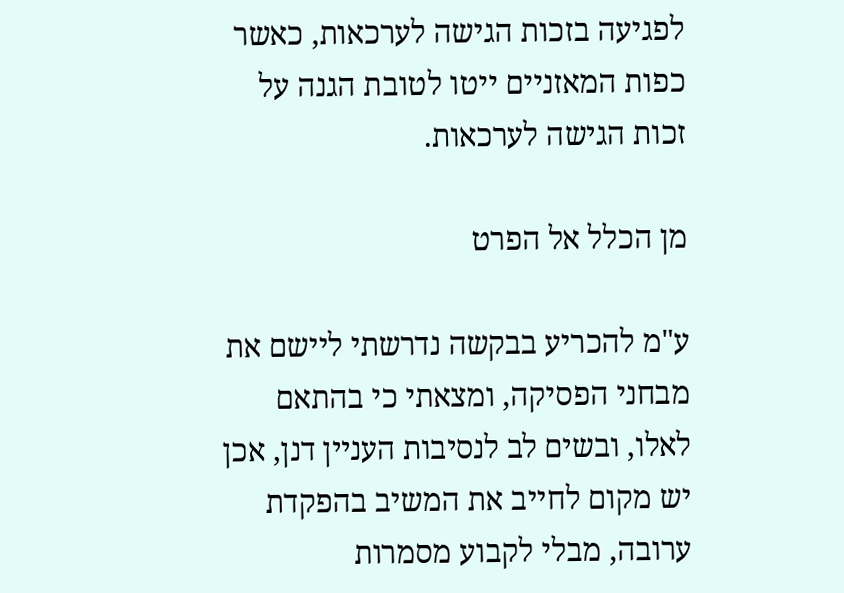לפגיעה בזכות הגישה לערכאות, כאשר כפות המאזניים ייטו לטובת הגנה על זכות הגישה לערכאות.

מן הכלל אל הפרט

ע"מ להכריע בבקשה נדרשתי ליישם את מבחני הפסיקה, ומצאתי כי בהתאם לאלו, ובשים לב לנסיבות העניין דנן, אכן יש מקום לחייב את המשיב בהפקדת ערובה, מבלי לקבוע מסמרות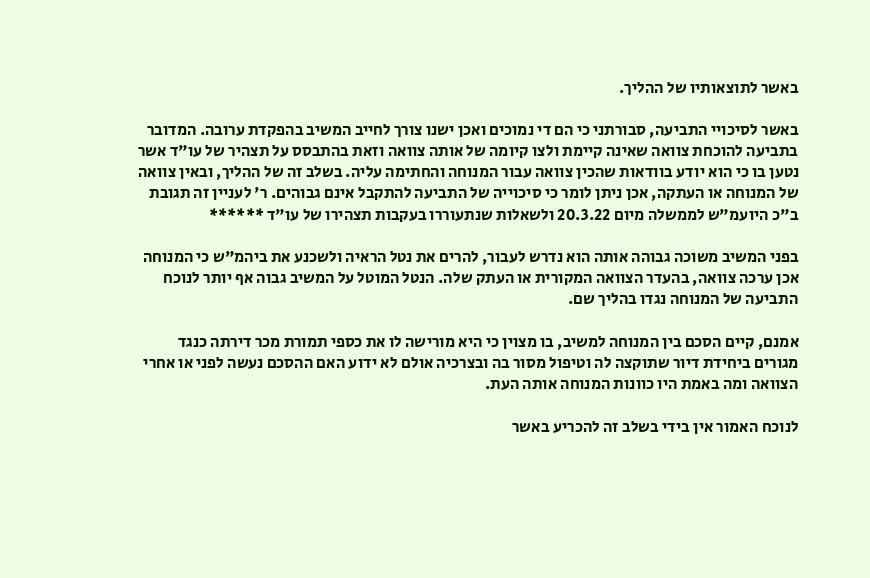באשר לתוצאותיו של ההליך.

באשר לסיכויי התביעה, סבורתני כי הם די נמוכים ואכן ישנו צורך לחייב המשיב בהפקדת ערובה. המדובר בתביעה להוכחת צוואה שאינה קיימת ולצו קיומה של אותה צוואה וזאת בהתבסס על תצהיר של עו"ד אשר נטען בו כי הוא יודע בוודאות שהכין צוואה עבור המנוחה והחתימה עליה. בשלב זה של ההליך, ובאין צוואה של המנוחה או העתקה, אכן ניתן לומר כי סיכוייה של התביעה להתקבל אינם גבוהים. ר' לעניין זה תגובת ב"כ היועמ"ש לממשלה מיום 20.3.22 ולשאלות שנתעוררו בעקבות תצהירו של עו"ד ******

בפני המשיב משוכה גבוהה אותה הוא נדרש לעבור, להרים את נטל הראיה ולשכנע את ביהמ"ש כי המנוחה אכן ערכה צוואה, בהעדר הצוואה המקורית או העתק שלה. הנטל המוטל על המשיב גבוה אף יותר לנוכח התביעה של המנוחה נגדו בהליך שם.

אמנם, קיים הסכם בין המנוחה למשיב, בו מצוין כי היא מורישה לו את כספי תמורת מכר דירתה כנגד מגורים ביחידת דיור שתוקצה לה וטיפול מסור בה ובצרכיה אולם לא ידוע האם ההסכם נעשה לפני או אחרי הצוואה ומה באמת היו כוונות המנוחה אותה העת.

לנוכח האמור אין בידי בשלב זה להכריע באשר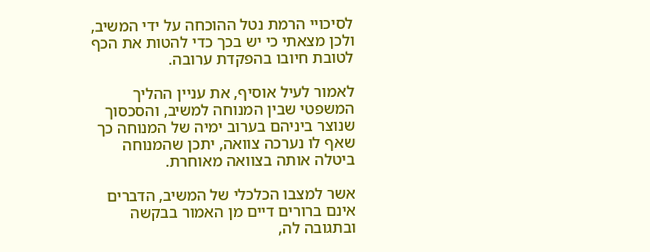לסיכויי הרמת נטל ההוכחה על ידי המשיב, ולכן מצאתי כי יש בכך כדי להטות את הכף לטובת חיובו בהפקדת ערובה.

לאמור לעיל אוסיף, את עניין ההליך המשפטי שבין המנוחה למשיב, והסכסוך שנוצר ביניהם בערוב ימיה של המנוחה כך שאף לו נערכה צוואה, יתכן שהמנוחה ביטלה אותה בצוואה מאוחרת.

אשר למצבו הכלכלי של המשיב, הדברים אינם ברורים דיים מן האמור בבקשה ובתגובה לה,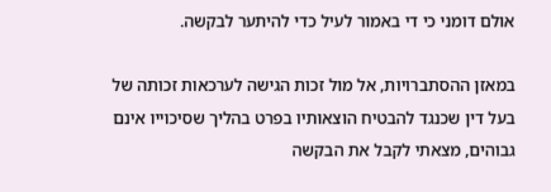אולם דומני כי די באמור לעיל כדי להיתער לבקשה.

במאזן ההסתברויות, אל מול זכות הגישה לערכאות זכותה של בעל דין שכנגד להבטיח הוצאותיו בפרט בהליך שסיכוייו אינם גבוהים, מצאתי לקבל את הבקשה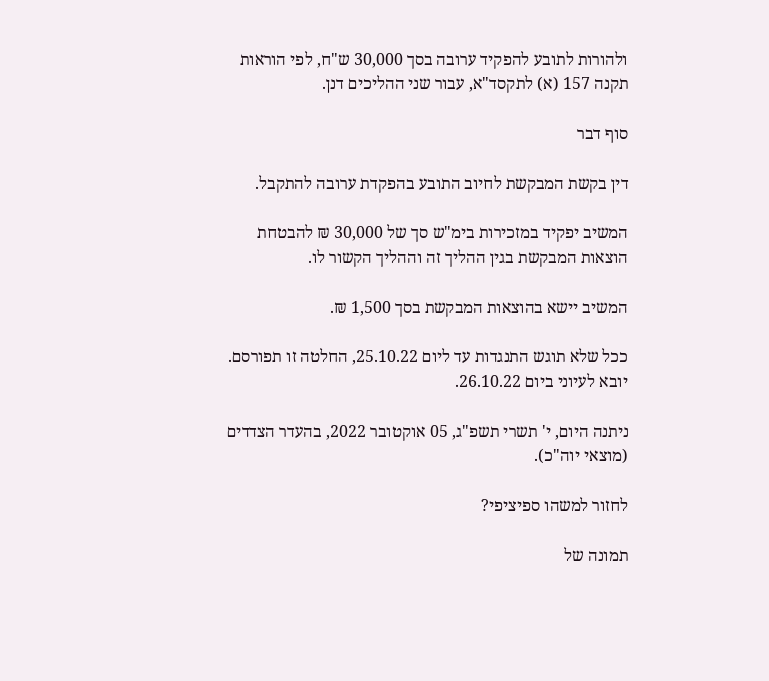ולהורות לתובע להפקיד ערובה בסך 30,000 ש"ח, לפי הוראות תקנה 157 (א) לתקסד"א, עבור שני ההליכים דנן.

סוף דבר

דין בקשת המבקשת לחיוב התובע בהפקדת ערובה להתקבל.

המשיב יפקיד במזכירות בימ"ש סך של 30,000 ₪ להבטחת הוצאות המבקשת בגין ההליך זה וההליך הקשור לו.

המשיב יישא בהוצאות המבקשת בסך 1,500 ₪.

ככל שלא תוגש התנגדות עד ליום 25.10.22, החלטה זו תפורסם. יובא לעיוני ביום 26.10.22.

ניתנה היום, י' תשרי תשפ"ג, 05 אוקטובר 2022, בהעדר הצדדים (מוצאי יוה"כ).

לחזור למשהו ספיציפי?

תמונה של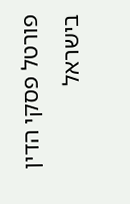פורטל פסקי הדין בישראל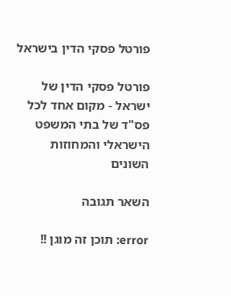פורטל פסקי הדין בישראל

פורטל פסקי הדין של ישראל - מקום אחד לכל פס"ד של בתי המשפט הישראלי והמחוזות השונים

השאר תגובה

error: תוכן זה מוגן !!